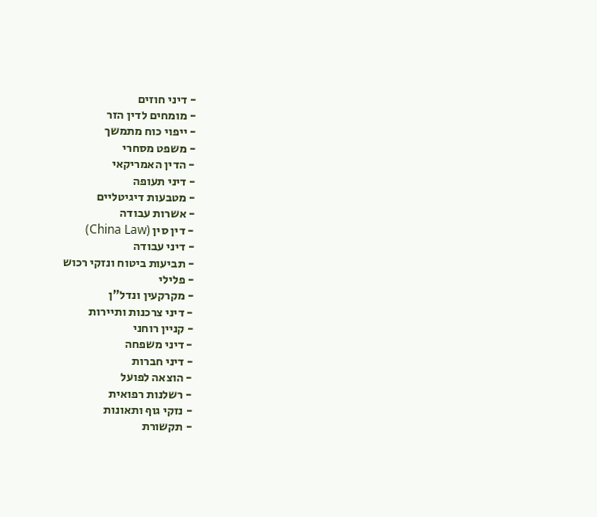- דיני חוזים
- מומחים לדין הזר
- ייפוי כוח מתמשך
- משפט מסחרי
- הדין האמריקאי
- דיני תעופה
- מטבעות דיגיטליים
- אשרות עבודה
- דין סין (China Law)
- דיני עבודה
- תביעות ביטוח ונזקי רכוש
- פלילי
- מקרקעין ונדל"ן
- דיני צרכנות ותיירות
- קניין רוחני
- דיני משפחה
- דיני חברות
- הוצאה לפועל
- רשלנות רפואית
- נזקי גוף ותאונות
- תקשורת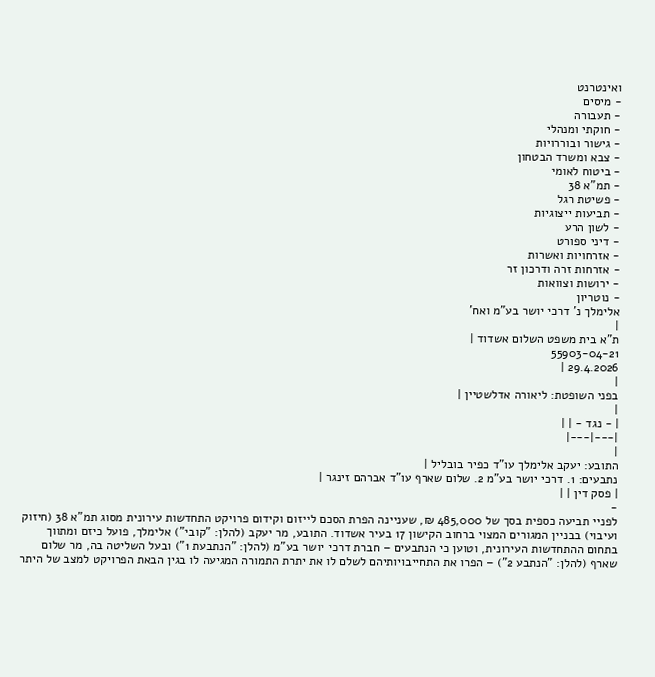ואינטרנט
- מיסים
- תעבורה
- חוקתי ומנהלי
- גישור ובוררויות
- צבא ומשרד הבטחון
- ביטוח לאומי
- תמ"א 38
- פשיטת רגל
- תביעות ייצוגיות
- לשון הרע
- דיני ספורט
- אזרחויות ואשרות
- אזרחות זרה ודרכון זר
- ירושות וצוואות
- נוטריון
אלימלך נ' דרכי יושר בע"מ ואח'
|
ת"א בית משפט השלום אשדוד |
55903-04-21
29.4.2026 |
|
בפני השופטת: ליאורה אדלשטיין |
|
| - נגד - | |
|---|---|
|
התובע: יעקב אלימלך עו"ד כפיר בובליל |
נתבעים: 1. דרכי יושר בע"מ 2. שלום שארף עו"ד אברהם זינגר |
| פסק דין | |
-
לפניי תביעה כספית בסך של 485,000 ₪, שעניינה הפרת הסכם לייזום וקידום פרויקט התחדשות עירונית מסוג תמ"א 38 (חיזוק ועיבוי) בבניין המגורים המצוי ברחוב הקישון 17 בעיר אשדוד. התובע, מר יעקב (להלן: "קובי") אלימלך, פועל כיזם ומתווך בתחום ההתחדשות העירונית, וטוען כי הנתבעים – חברת דרכי יושר בע"מ (להלן: "הנתבעת 1") ובעל השליטה בה, מר שלום שארף (להלן: "הנתבע 2") – הפרו את התחייבויותיהם לשלם לו את יתרת התמורה המגיעה לו בגין הבאת הפרויקט למצב של היתר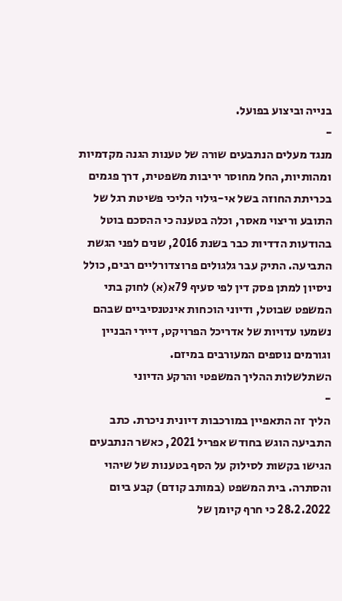בנייה וביצוע בפועל.
-
מנגד מעלים הנתבעים שורה של טענות הגנה מקדמיות ומהותיות, החל מחוסר יריבות משפטית, דרך פגמים בכריתת החוזה בשל אי-גילוי הליכי פשיטת רגל של התובע וריצוי מאסר, וכלה בטענה כי ההסכם בוטל בהודעות הדדיות כבר בשנת 2016, שנים לפני הגשת התביעה. התיק עבר גלגולים פרוצדורליים רבים, כולל ניסיון למתן פסק דין לפי סעיף 79א(א) לחוק בתי המשפט שבוטל, ודיוני הוכחות אינטנסיביים שבהם נשמעו עדויות של אדריכל הפרויקט, דיירי הבניין וגורמים נוספים המעורבים במיזם.
השתלשלות ההליך המשפטי והרקע הדיוני
-
הליך זה התאפיין במורכבות דיונית ניכרת. כתב התביעה הוגש בחודש אפריל 2021, כאשר הנתבעים הגישו בקשות לסילוק על הסף בטענות של שיהוי והסתרה. בית המשפט (במותב קודם) קבע ביום 28.2.2022 כי חרף קיומן של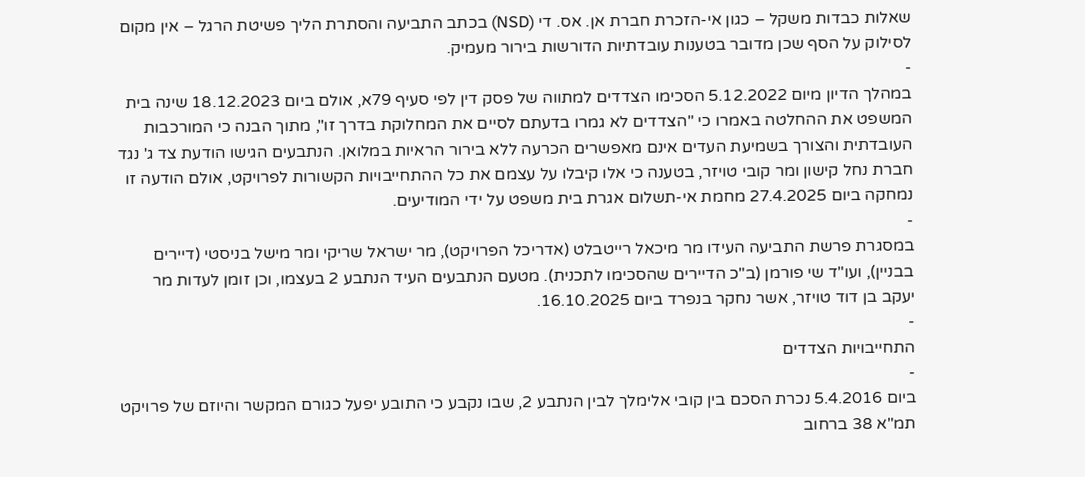שאלות כבדות משקל – כגון אי-הזכרת חברת אן. אס. די (NSD) בכתב התביעה והסתרת הליך פשיטת הרגל – אין מקום לסילוק על הסף שכן מדובר בטענות עובדתיות הדורשות בירור מעמיק.
-
במהלך הדיון מיום 5.12.2022 הסכימו הצדדים למתווה של פסק דין לפי סעיף 79א, אולם ביום 18.12.2023 שינה בית המשפט את ההחלטה באמרו כי "הצדדים לא גמרו בדעתם לסיים את המחלוקת בדרך זו", מתוך הבנה כי המורכבות העובדתית והצורך בשמיעת העדים אינם מאפשרים הכרעה ללא בירור הראיות במלואן. הנתבעים הגישו הודעת צד ג' נגד חברת נחל קישון ומר קובי טויזר, בטענה כי אלו קיבלו על עצמם את כל ההתחייבויות הקשורות לפרויקט, אולם הודעה זו נמחקה ביום 27.4.2025 מחמת אי-תשלום אגרת בית משפט על ידי המודיעים.
-
במסגרת פרשת התביעה העידו מר מיכאל רייטבלט (אדריכל הפרויקט), מר ישראל שריקי ומר מישל בניסטי (דיירים בבניין), ועו"ד שי פורמן (ב"כ הדיירים שהסכימו לתכנית). מטעם הנתבעים העיד הנתבע 2 בעצמו, וכן זומן לעדות מר יעקב בן דוד טויזר, אשר נחקר בנפרד ביום 16.10.2025.
-
התחייבויות הצדדים
-
ביום 5.4.2016 נכרת הסכם בין קובי אלימלך לבין הנתבע 2, שבו נקבע כי התובע יפעל כגורם המקשר והיוזם של פרויקט תמ"א 38 ברחוב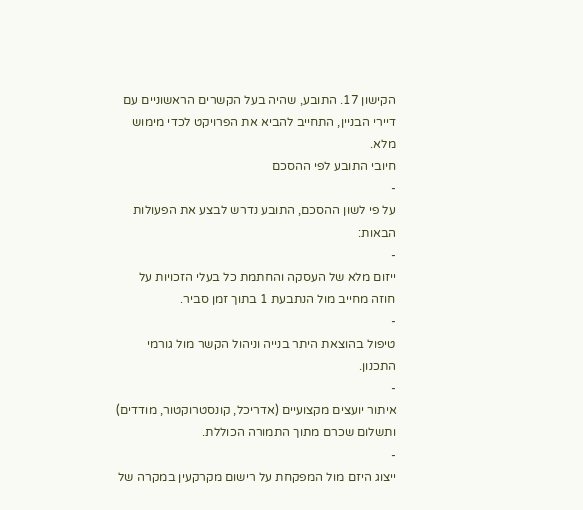הקישון 17. התובע, שהיה בעל הקשרים הראשוניים עם דיירי הבניין, התחייב להביא את הפרויקט לכדי מימוש מלא.
חיובי התובע לפי ההסכם
-
על פי לשון ההסכם, התובע נדרש לבצע את הפעולות הבאות:
-
ייזום מלא של העסקה והחתמת כל בעלי הזכויות על חוזה מחייב מול הנתבעת 1 בתוך זמן סביר.
-
טיפול בהוצאת היתר בנייה וניהול הקשר מול גורמי התכנון.
-
איתור יועצים מקצועיים (אדריכל, קונסטרוקטור, מודדים) ותשלום שכרם מתוך התמורה הכוללת.
-
ייצוג היזם מול המפקחת על רישום מקרקעין במקרה של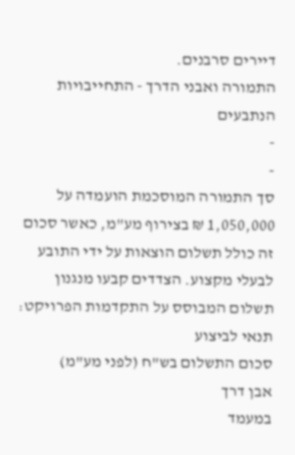דיירים סרבנים.
התמורה ואבני הדרך - התחייבויות הנתבעים
-
-
סך התמורה המוסכמת הועמדה על 1,050,000 ₪ בצירוף מע"מ, כאשר סכום זה כולל תשלום הוצאות על ידי התובע לבעלי מקצוע. הצדדים קבעו מנגנון תשלום המבוסס על התקדמות הפרויקט:
תנאי לביצוע
סכום התשלום בש"ח (לפני מע"מ)
אבן דרך
במעמד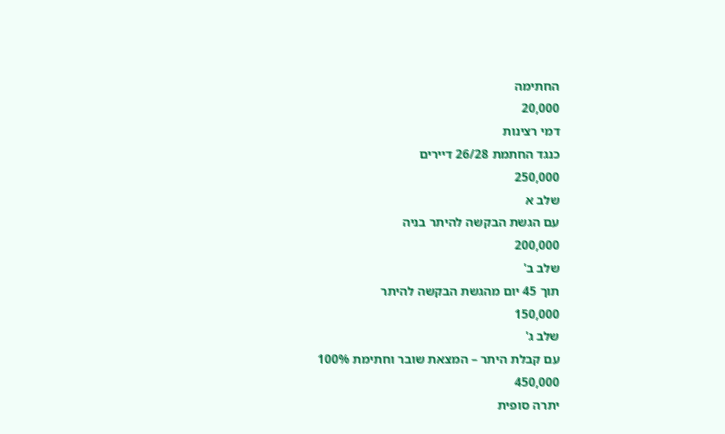החתימה
20,000
דמי רצינות
כנגד החתמת 26/28 דיירים
250,000
שלב א
עם הגשת הבקשה להיתר בניה
200,000
שלב ב'
תוך 45 יום מהגשת הבקשה להיתר
150,000
שלב ג'
עם קבלת היתר – המצאת שובר וחתימת 100%
450,000
יתרה סופית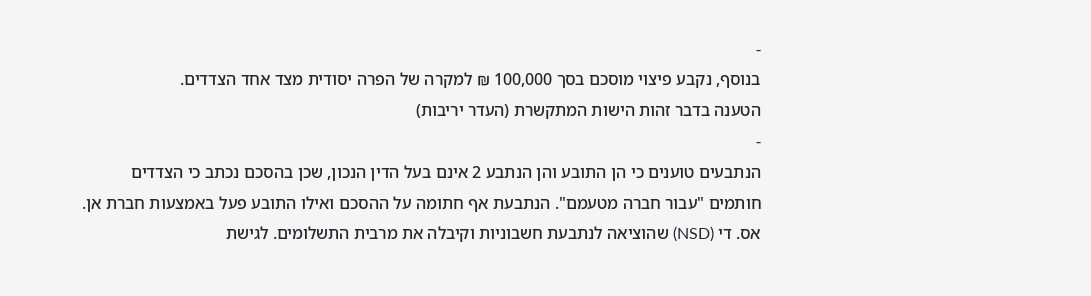-
בנוסף, נקבע פיצוי מוסכם בסך 100,000 ₪ למקרה של הפרה יסודית מצד אחד הצדדים.
הטענה בדבר זהות הישות המתקשרת (העדר יריבות)
-
הנתבעים טוענים כי הן התובע והן הנתבע 2 אינם בעל הדין הנכון, שכן בהסכם נכתב כי הצדדים חותמים "עבור חברה מטעמם". הנתבעת אף חתומה על ההסכם ואילו התובע פעל באמצעות חברת אן. אס. די (NSD) שהוציאה לנתבעת חשבוניות וקיבלה את מרבית התשלומים. לגישת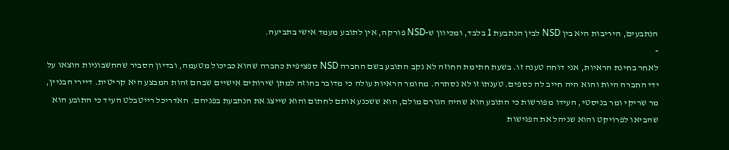הנתבעים, היריבות היא בין NSD לבין הנתבעת 1 בלבד, ומכיוון ש-NSD פורקה, אין לתובע מעמד אישי בתביעה.
-
לאחר בחינת הראיות, אני דוחה טענה זו. בשעת חתימת החוזה לא נקב התובע בשם החברה NSD ספציפית כחברה שהוא כביכול מטעמה, ובדיון הסביר שהחשבוניות הוצאו על ידי החברה היות והוא היה חייב לה כספים. טענתו זו לא נסתרה. מחומר הראיות עולה כי מדובר בחוזה למתן שירותים אישיים שבהם זהות המבצע היא קריטית. דיירי הבניין, מר שריקי ומר בניסטי, העידו מפורשות כי התובע הוא שהיה הגורם מולם, הוא ששכנע אותם לחתום והוא שייצג את הנתבעת בפניהם. האדריכל רייטבלט העיד כי התובע הוא שהביאו לפרויקט והוא שניהל את הפגישות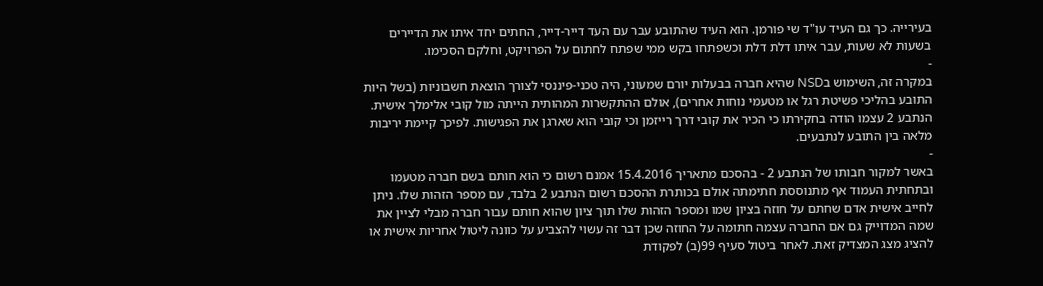בעירייה. כך גם העיד עו"ד שי פורמן. הוא העיד שהתובע עבר עם העד דייר-דייר, החתים יחד איתו את הדיירים בשעות לא שעות, עבר איתו דלת דלת וכשפתחו בקש ממי שפתח לחתום על הפרויקט, וחלקם הסכימו.
-
במקרה זה, השימוש בNSD שהיא חברה בבעלות יורם שמעוני, היה טכני-פיננסי לצורך הוצאת חשבוניות (בשל היות התובע בהליכי פשיטת רגל או מטעמי נוחות אחרים), אולם ההתקשרות המהותית הייתה מול קובי אלימלך אישית. הנתבע 2 עצמו הודה בחקירתו כי הכיר את קובי דרך רייזמן וכי קובי הוא שארגן את הפגישות. לפיכך קיימת יריבות מלאה בין התובע לנתבעים.
-
באשר למקור חבותו של הנתבע 2 - בהסכם מתאריך 15.4.2016 אמנם רשום כי הוא חותם בשם חברה מטעמו ובתחתית העמוד אף מתנוססת חתימתה אולם בכותרת ההסכם רשום הנתבע 2 בלבד, עם מספר הזהות שלו. ניתן לחייב אישית אדם שחתם על חוזה בציון שמו ומספר הזהות שלו תוך ציון שהוא חותם עבור חברה מבלי לציין את שמה המדוייק גם אם החברה עצמה חתומה על החוזה שכן דבר זה עשוי להצביע על כוונה ליטול אחריות אישית או להציג מצג המצדיק זאת. לאחר ביטול סעיף 99(ב) לפקודת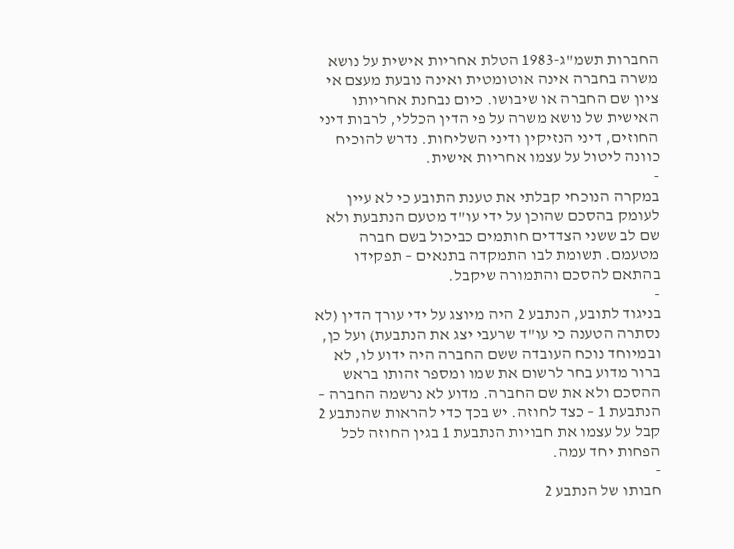החברות תשמ"ג-1983 הטלת אחריות אישית על נושא משרה בחברה אינה אוטומטית ואינה נובעת מעצם אי ציון שם החברה או שיבושו. כיום נבחנת אחריותו האישית של נושא משרה על פי הדין הכללי, לרבות דיני החוזים, דיני הנזיקין ודיני השליחות. נדרש להוכיח כוונה ליטול על עצמו אחריות אישית.
-
במקרה הנוכחי קבלתי את טענת התובע כי לא עיין לעומק בהסכם שהוכן על ידי עו"ד מטעם הנתבעת ולא שם לב ששני הצדדים חותמים כביכול בשם חברה מטעמם. תשומת לבו התמקדה בתנאים – תפקידו בהתאם להסכם והתמורה שיקבל.
-
בניגוד לתובע, הנתבע 2 היה מיוצג על ידי עורך הדין (לא נסתרה הטענה כי עו"ד שרעבי יצג את הנתבעת) ועל כן, ובמיוחד נוכח העובדה ששם החברה היה ידוע לו, לא ברור מדוע בחר לרשום את שמו ומספר זהותו בראש ההסכם ולא את שם החברה. מדוע לא נרשמה החברה – הנתבעת 1 – כצד לחוזה. יש בכך כדי להראות שהנתבע 2 קבל על עצמו את חבויות הנתבעת 1 בגין החוזה לכל הפחות יחד עמה.
-
חבותו של הנתבע 2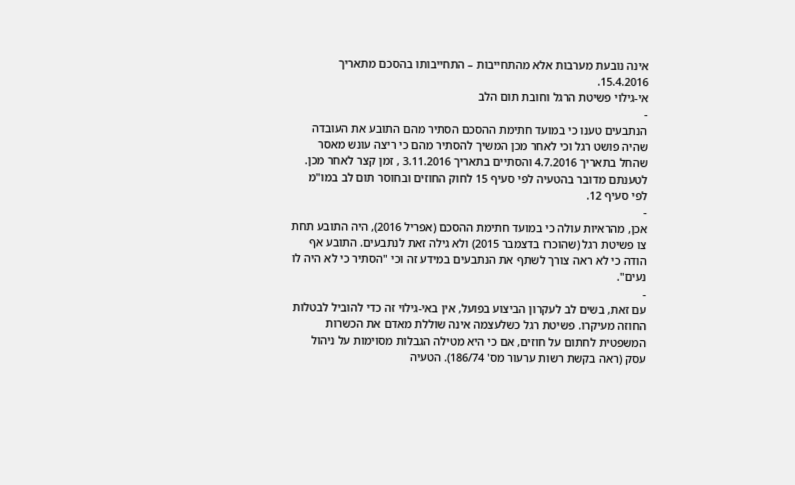אינה נובעת מערבות אלא מהתחייבות – התחייבותו בהסכם מתאריך 15.4.2016.
אי-גילוי פשיטת הרגל וחובת תום הלב
-
הנתבעים טענו כי במועד חתימת ההסכם הסתיר מהם התובע את העובדה שהיה פושט רגל וכי לאחר מכן המשיך להסתיר מהם כי ריצה עונש מאסר שהחל בתאריך 4.7.2016 והסתיים בתאריך 3.11.2016 , זמן קצר לאחר מכן. לטענתם מדובר בהטעיה לפי סעיף 15 לחוק החוזים ובחוסר תום לב במו"מ לפי סעיף 12.
-
אכן, מהראיות עולה כי במועד חתימת ההסכם (אפריל 2016), היה התובע תחת צו פשיטת רגל (שהוכרז בדצמבר 2015) ולא גילה זאת לנתבעים. התובע אף הודה כי לא ראה צורך לשתף את הנתבעים במידע זה וכי "הסתיר כי לא היה לו נעים".
-
עם זאת, בשים לב לעקרון הביצוע בפועל, אין באי-גילוי זה כדי להוביל לבטלות החוזה מעיקרו. פשיטת רגל כשלעצמה אינה שוללת מאדם את הכשרות המשפטית לחתום על חוזים, אם כי היא מטילה הגבלות מסוימות על ניהול עסק (ראה בקשת רשות ערעור מס' 186/74). הטעיה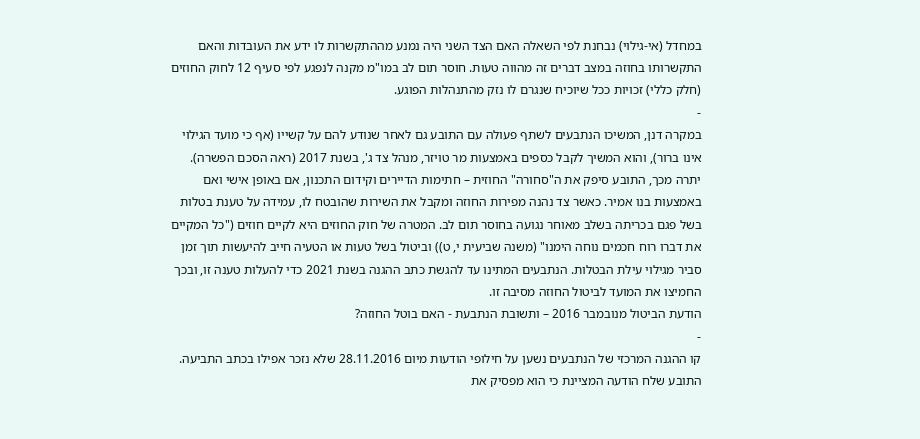במחדל (אי-גילוי) נבחנת לפי השאלה האם הצד השני היה נמנע מההתקשרות לו ידע את העובדות והאם התקשרותו בחוזה במצב דברים זה מהווה טעות. חוסר תום לב במו"מ מקנה לנפגע לפי סעיף 12 לחוק החוזים (חלק כללי) זכויות ככל שיוכיח שנגרם לו נזק מהתנהלות הפוגע.
-
במקרה דנן, המשיכו הנתבעים לשתף פעולה עם התובע גם לאחר שנודע להם על קשייו (אף כי מועד הגילוי אינו ברור), והוא המשיך לקבל כספים באמצעות מר טויזר, מנהל צד ג', בשנת 2017 (ראה הסכם הפשרה). יתרה מכך, התובע סיפק את ה"סחורה" החוזית – חתימות הדיירים וקידום התכנון, אם באופן אישי ואם באמצעות בנו אמיר. כאשר צד נהנה מפירות החוזה ומקבל את השירות שהובטח לו, עמידה על טענת בטלות בשל פגם בכריתה בשלב מאוחר נגועה בחוסר תום לב. המטרה של חוק החוזים היא לקיים חוזים ("כל המקיים את דברו רוח חכמים נוחה הימנו" (משנה שביעית י, ט)) וביטול בשל טעות או הטעיה חייב להיעשות תוך זמן סביר מגילוי עילת הבטלות. הנתבעים המתינו עד להגשת כתב ההגנה בשנת 2021 כדי להעלות טענה זו, ובכך החמיצו את המועד לביטול החוזה מסיבה זו.
הודעת הביטול מנובמבר 2016 – ותשובת הנתבעת - האם בוטל החוזה?
-
קו ההגנה המרכזי של הנתבעים נשען על חילופי הודעות מיום 28.11.2016 שלא נזכר אפילו בכתב התביעה. התובע שלח הודעה המציינת כי הוא מפסיק את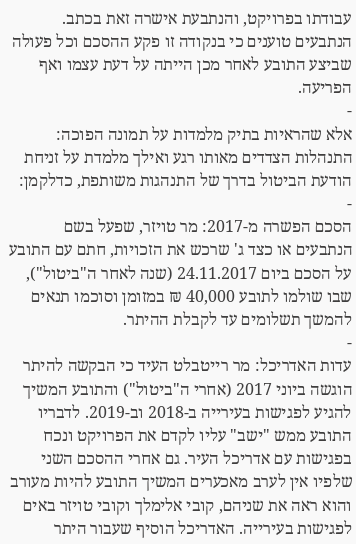עבודתו בפרויקט, והנתבעת אישרה זאת בכתב. הנתבעים טוענים כי בנקודה זו פקע ההסכם וכל פעולה שביצע התובע לאחר מכן הייתה על דעת עצמו ואף הפריעה.
-
אלא שהראיות בתיק מלמדות על תמונה הפוכה: התנהלות הצדדים מאותו רגע ואילך מלמדת על זניחת הודעת הביטול בדרך של התנהגות משותפת, כדלקמן:
-
הסכם הפשרה מ-2017: מר טויזר, שפעל בשם הנתבעים או כצד ג' שרכש את הזכויות, חתם עם התובע על הסכם ביום 24.11.2017 (שנה לאחר ה"ביטול"), שבו שולמו לתובע 40,000 ₪ במזומן וסוכמו תנאים להמשך תשלומים עד לקבלת ההיתר.
-
עדות האדריכל: מר רייטבלט העיד כי הבקשה להיתר הוגשה ביוני 2017 (אחרי ה"ביטול") והתובע המשיך להגיע לפגישות בעירייה ב-2018 וב-2019. לדבריו התובע ממש "ישב" עליו לקדם את הפרויקט ונכח בפגישות עם אדריכל העיר. גם אחרי ההסכם השני שלפיו אין לערב מאכערים המשיך התובע להיות מעורב והוא ראה את שניהם, קובי אלימלך וקובי טויזר באים לפגישות בעירייה. האדריכל הוסיף שעבור היתר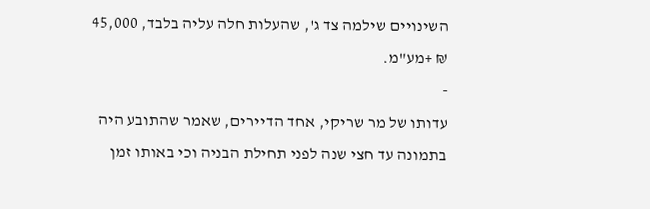השינויים שילמה צד ג', שהעלות חלה עליה בלבד, 45,000 ₪ +מע"מ.
-
עדותו של מר שריקי, אחד הדיירים, שאמר שהתובע היה בתמונה עד חצי שנה לפני תחילת הבניה וכי באותו זמן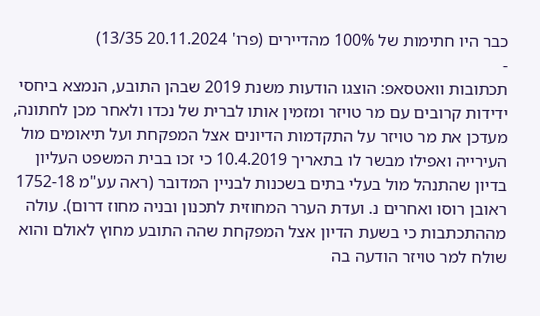כבר היו חתימות של 100% מהדיירים (פרו' 20.11.2024 13/35)
-
תכתובות וואטסאפ: הוצגו הודעות משנת 2019 שבהן התובע, הנמצא ביחסי ידידות קרובים עם מר טויזר ומזמין אותו לברית של נכדו ולאחר מכן לחתונה, מעדכן את מר טויזר על התקדמות הדיונים אצל המפקחת ועל תיאומים מול העירייה ואפילו מבשר לו בתאריך 10.4.2019 כי זכו בבית המשפט העליון בדיון שהתנהל מול בעלי בתים בשכנות לבניין המדובר (ראה עע"מ 1752-18 ראובן רוסו ואחרים נ. ועדת הערר המחוזית לתכנון ובניה מחוז דרום). עולה מההתכתבות כי בשעת הדיון אצל המפקחת שהה התובע מחוץ לאולם והוא שולח למר טויזר הודעה בה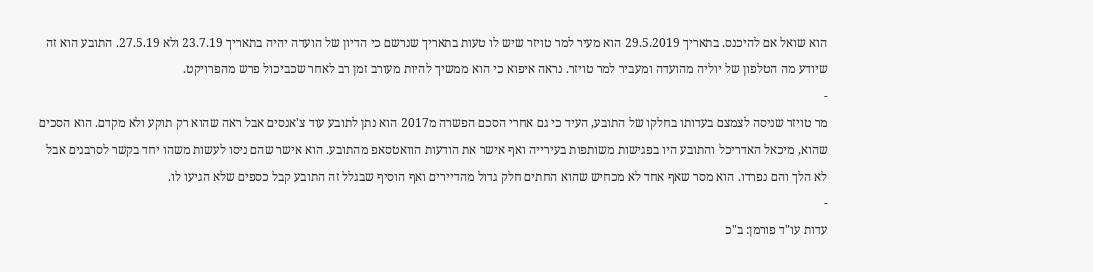הוא שואל אם להיכנס. בתאריך 29.5.2019 הוא מעיר למר טויזר שיש לו טעות בתאריך שנרשם כי הדיון של הועדה יהיה בתאריך 23.7.19 ולא 27.5.19. התובע הוא זה שיודע מה הטלפון של יוליה מהועדה ומעביר למר טויזר. נראה איפוא כי הוא ממשיך להיות מעורב זמן רב לאחר שכביכול פרש מהפרויקט.
-
מר טויזר שניסה לצמצם בעדותו בחלקו של התובע, העיד כי גם אחרי הסכם הפשרה מ2017 הוא נתן לתובע עוד צ'אנסים אבל ראה שהוא רק תוקע ולא מקדם. הוא הסכים שהוא, מיכאל האדריכל והתובע היו בפגישות משותפות בעירייה ואף אישר את הודעות הוואטסאפ מהתובע. הוא אישר שהם ניסו לעשות משהו יחד בקשר לסרבנים אבל לא הלך והם נפרדו. הוא מסר שאף אחד לא מכחיש שהוא החתים חלק גדול מהדיירים ואף הוסיף שבגלל זה התובע קבל כספים שלא הגיעו לו.
-
עדות עו"ד פורמן: ב"כ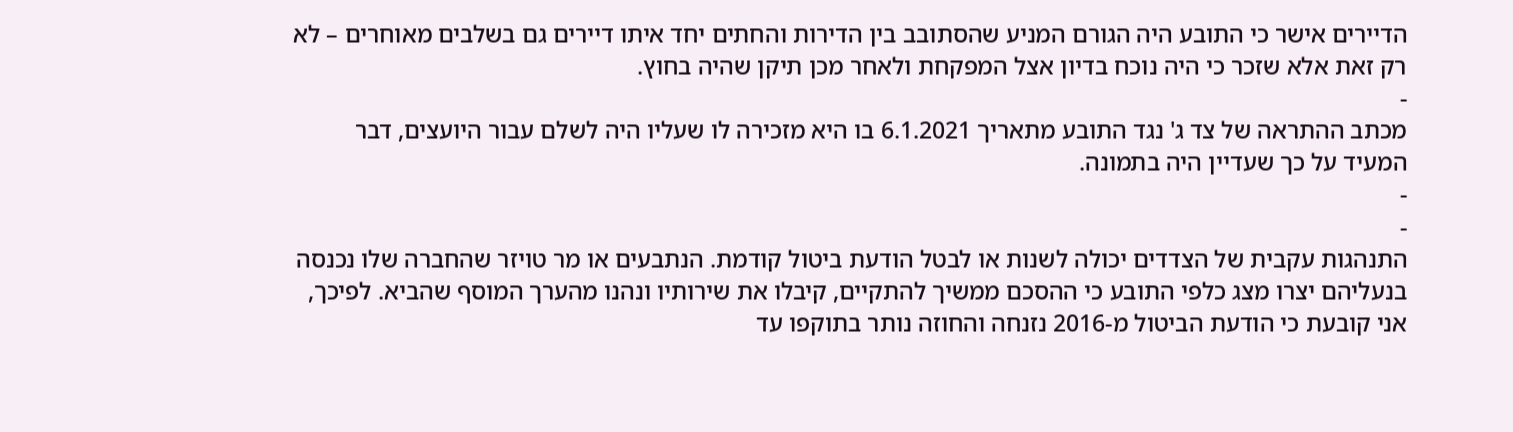הדיירים אישר כי התובע היה הגורם המניע שהסתובב בין הדירות והחתים יחד איתו דיירים גם בשלבים מאוחרים – לא רק זאת אלא שזכר כי היה נוכח בדיון אצל המפקחת ולאחר מכן תיקן שהיה בחוץ.
-
מכתב ההתראה של צד ג' נגד התובע מתאריך 6.1.2021 בו היא מזכירה לו שעליו היה לשלם עבור היועצים, דבר המעיד על כך שעדיין היה בתמונה.
-
-
התנהגות עקבית של הצדדים יכולה לשנות או לבטל הודעת ביטול קודמת. הנתבעים או מר טויזר שהחברה שלו נכנסה בנעליהם יצרו מצג כלפי התובע כי ההסכם ממשיך להתקיים, קיבלו את שירותיו ונהנו מהערך המוסף שהביא. לפיכך, אני קובעת כי הודעת הביטול מ-2016 נזנחה והחוזה נותר בתוקפו עד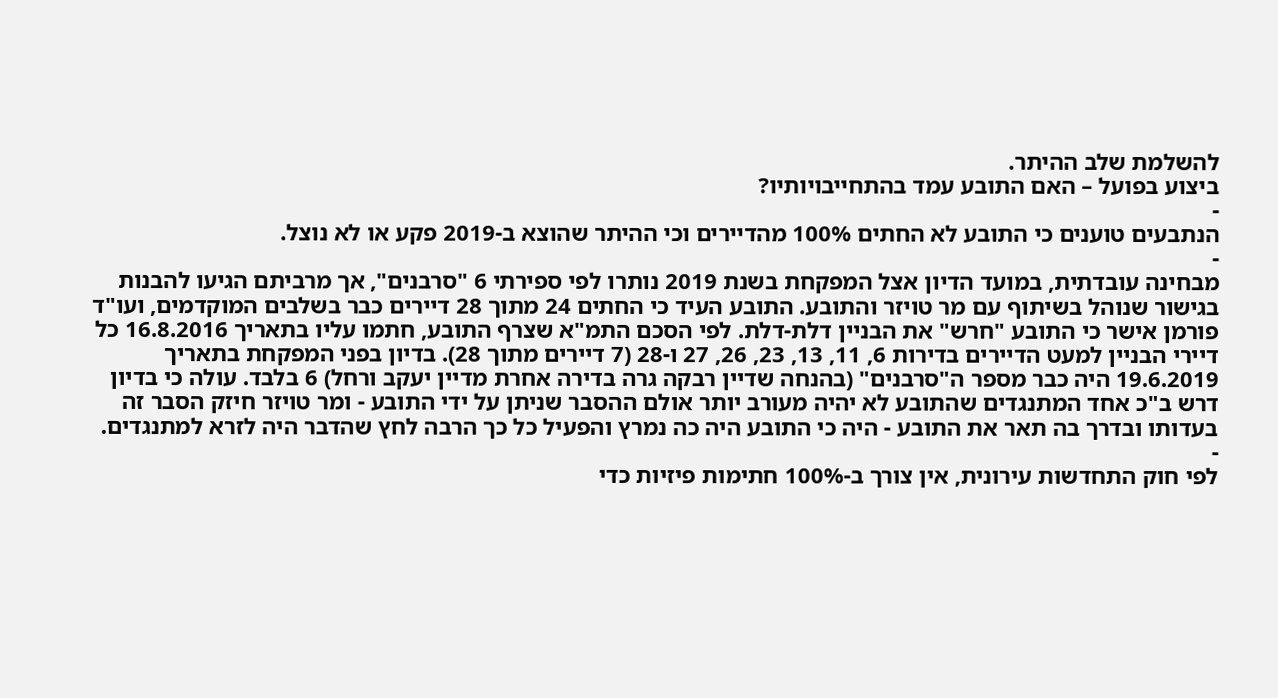להשלמת שלב ההיתר.
ביצוע בפועל – האם התובע עמד בהתחייבויותיו?
-
הנתבעים טוענים כי התובע לא החתים 100% מהדיירים וכי ההיתר שהוצא ב-2019 פקע או לא נוצל.
-
מבחינה עובדתית, במועד הדיון אצל המפקחת בשנת 2019 נותרו לפי ספירתי 6 "סרבנים", אך מרביתם הגיעו להבנות בגישור שנוהל בשיתוף עם מר טויזר והתובע. התובע העיד כי החתים 24 מתוך 28 דיירים כבר בשלבים המוקדמים, ועו"ד פורמן אישר כי התובע "חרש" את הבניין דלת-דלת. לפי הסכם התמ"א שצרף התובע, חתמו עליו בתאריך 16.8.2016 כל דיירי הבניין למעט הדיירים בדירות 6, 11, 13, 23, 26, 27 ו-28 (7 דיירים מתוך 28). בדיון בפני המפקחת בתאריך 19.6.2019 היה כבר מספר ה"סרבנים" (בהנחה שדיין רבקה גרה בדירה אחרת מדיין יעקב ורחל) 6 בלבד. עולה כי בדיון דרש ב"כ אחד המתנגדים שהתובע לא יהיה מעורב יותר אולם ההסבר שניתן על ידי התובע - ומר טויזר חיזק הסבר זה בעדותו ובדרך בה תאר את התובע - היה כי התובע היה כה נמרץ והפעיל כל כך הרבה לחץ שהדבר היה לזרא למתנגדים.
-
לפי חוק התחדשות עירונית, אין צורך ב-100% חתימות פיזיות כדי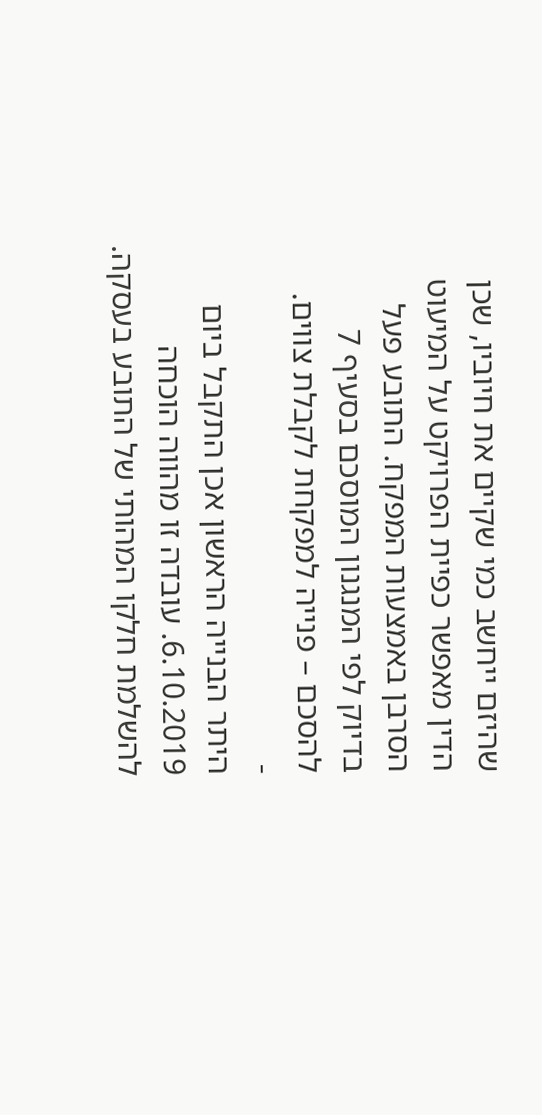שהיזם ייחשב כמי שקיים את חיוביו, שכן הדין מאפשר כפיית הפרויקט על המיעוט הסרבן באמצעות המפקח. התובע פעל בדיוק לפי המנגנון המוסכם בסעיף 7 להסכם – פנייה למפקחת לקבלת צווים.
-
היתר הבנייה הראשון אכן התקבל ביום 6.10.2019. עובדה זו מהווה הוכחה להשלמת חלקו המהותי של התובע בעסקה.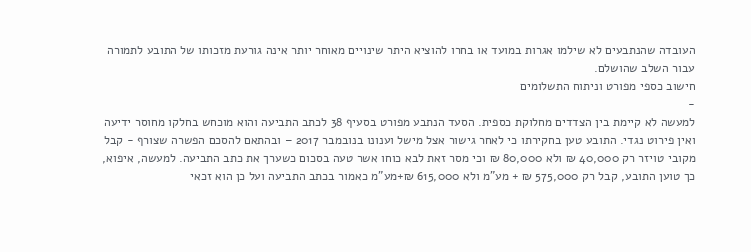העובדה שהנתבעים לא שילמו אגרות במועד או בחרו להוציא היתר שינויים מאוחר יותר אינה גורעת מזכותו של התובע לתמורה עבור השלב שהושלם.
חישוב כספי מפורט וניתוח התשלומים
-
למעשה לא קיימת בין הצדדים מחלוקת כספית. הסעד הנתבע מפורט בסעיף 38 לכתב התביעה והוא מוכחש בחלקו מחוסר ידיעה ואין פירוט נגדי. התובע טען בחקירתו כי לאחר גישור אצל מישל וענונו בנובמבר 2017 – ובהתאם להסכם הפשרה שצורף - קבל מקובי טויזר רק 40,000 ₪ ולא 80,000 ₪ וכי מסר זאת לבא כוחו אשר טעה בסכום כשערך את כתב התביעה. למעשה, איפוא, כך טוען התובע, קבל רק 575,000 ₪ + מע"מ ולא 615,000 ₪+מע"מ כאמור בכתב התביעה ועל כן הוא זכאי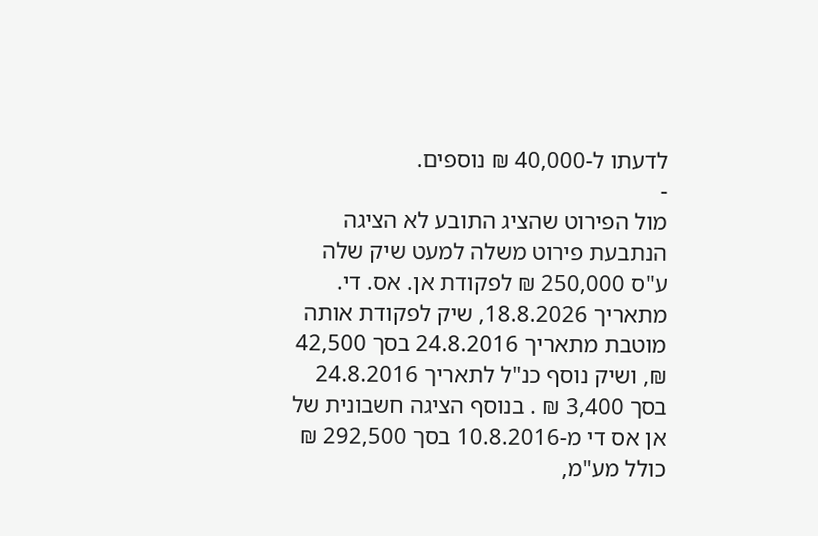לדעתו ל-40,000 ₪ נוספים.
-
מול הפירוט שהציג התובע לא הציגה הנתבעת פירוט משלה למעט שיק שלה ע"ס 250,000 ₪ לפקודת אן. אס. די. מתאריך 18.8.2026, שיק לפקודת אותה מוטבת מתאריך 24.8.2016 בסך 42,500 ₪, ושיק נוסף כנ"ל לתאריך 24.8.2016 בסך 3,400 ₪ . בנוסף הציגה חשבונית של אן אס די מ-10.8.2016 בסך 292,500 ₪ כולל מע"מ,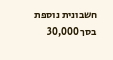חשבונית נוספת בסך 30,000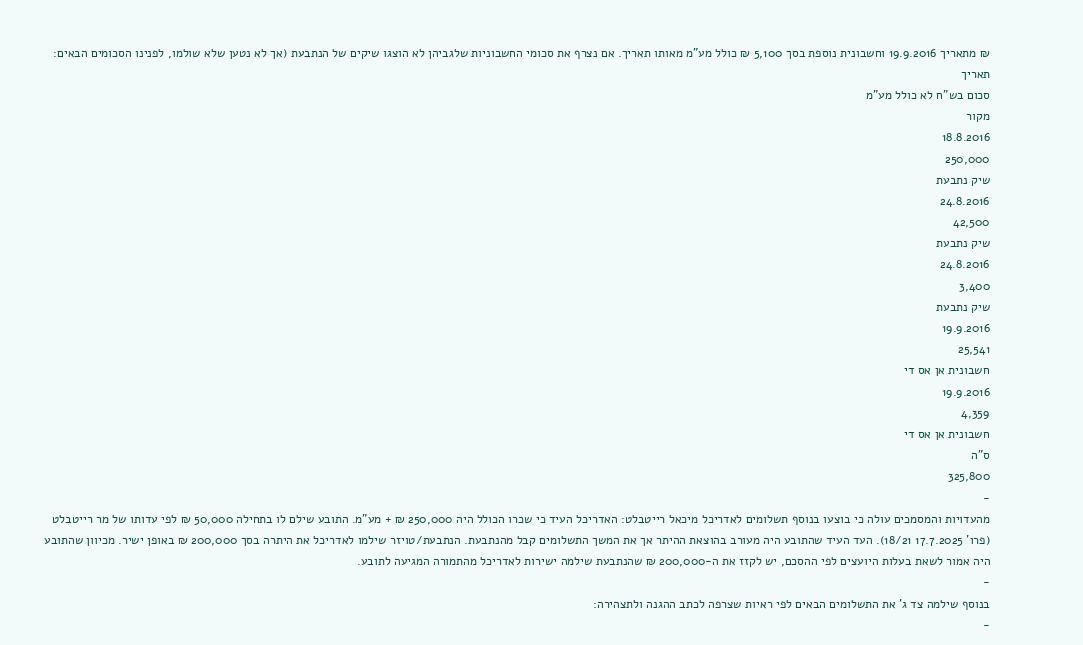₪ מתאריך 19.9.2016 וחשבונית נוספת בסך 5,100 ₪ כולל מע"מ מאותו תאריך. אם נצרף את סכומי החשבוניות שלגביהן לא הוצגו שיקים של הנתבעת (אך לא נטען שלא שולמו, לפנינו הסכומים הבאים:
תאריך
סכום בש"ח לא כולל מע"מ
מקור
18.8.2016
250,000
שיק נתבעת
24.8.2016
42,500
שיק נתבעת
24.8.2016
3,400
שיק נתבעת
19.9.2016
25,541
חשבונית אן אס די
19.9.2016
4,359
חשבונית אן אס די
ס"ה
325,800
-
מהעדויות והמסמכים עולה כי בוצעו בנוסף תשלומים לאדריכל מיכאל רייטבלט: האדריכל העיד כי שכרו הכולל היה 250,000 ₪ + מע"מ. התובע שילם לו בתחילה 50,000 ₪ לפי עדותו של מר רייטבלט (פרו' 17.7.2025 18/21). העד העיד שהתובע היה מעורב בהוצאת ההיתר אך את המשך התשלומים קבל מהנתבעת. הנתבעת/טויזר שילמו לאדריכל את היתרה בסך 200,000 ₪ באופן ישיר. מכיוון שהתובע היה אמור לשאת בעלות היועצים לפי ההסכם, יש לקזז את ה-200,000 ₪ שהנתבעת שילמה ישירות לאדריכל מהתמורה המגיעה לתובע.
-
בנוסף שילמה צד ג' את התשלומים הבאים לפי ראיות שצרפה לכתב ההגנה ולתצהירה:
-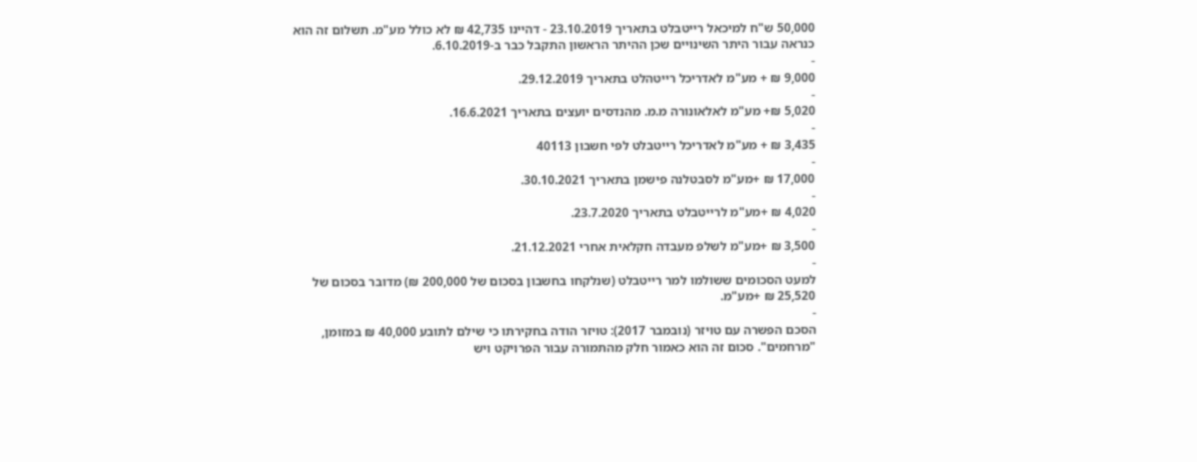50,000 ש"ח למיכאל רייטבלט בתאריך 23.10.2019 - דהיינו 42,735 ₪ לא כולל מע"מ. תשלום זה הוא כנראה עבור היתר השינויים שכן ההיתר הראשון התקבל כבר ב-6.10.2019.
-
9,000 ₪ + מע"מ לאדריכל רייטהלט בתאריך 29.12.2019.
-
5,020 ₪+ מע"מ לאלאונורה מ.מ. מהנדסים יועצים בתאריך 16.6.2021.
-
3,435 ₪ + מע"מ לאדריכל רייטבלט לפי חשבון 40113
-
17,000 ₪ +מע"מ לסבטלנה פישמן בתאריך 30.10.2021.
-
4,020 ₪ +מע"מ לרייטבלט בתאריך 23.7.2020.
-
3,500 ₪ +מע"מ לשלפ מעבדה חקלאית אחרי 21.12.2021.
-
למעט הסכומים ששולמו למר רייטבלט (שנלקחו בחשבון בסכום של 200,000 ₪) מדובר בסכום של 25,520 ₪ +מע"מ.
-
הסכם הפשרה עם טויזר (נובמבר 2017): טויזר הודה בחקירתו כי שילם לתובע 40,000 ₪ במזומן, "מרחמים". סכום זה הוא כאמור חלק מהתמורה עבור הפרויקט ויש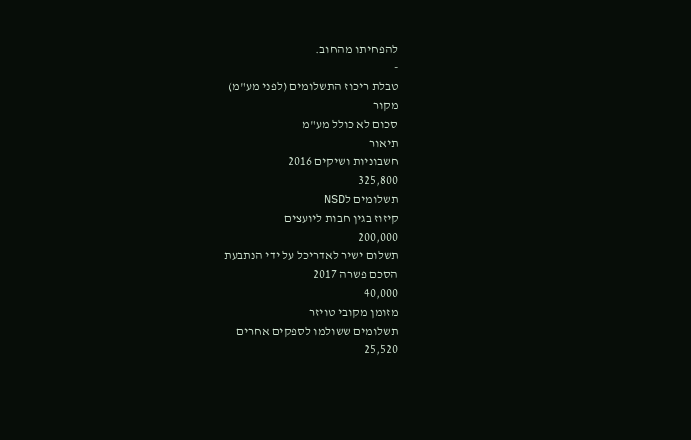להפחיתו מהחוב.
-
טבלת ריכוז התשלומים (לפני מע"מ)
מקור
סכום לא כולל מע"מ
תיאור
חשבוניות ושיקים 2016
325,800
תשלומים לNSD
קיזוז בגין חבות ליועצים
200,000
תשלום ישיר לאדריכל על ידי הנתבעת
הסכם פשרה 2017
40,000
מזומן מקובי טויזר
תשלומים ששולמו לספקים אחרים
25,520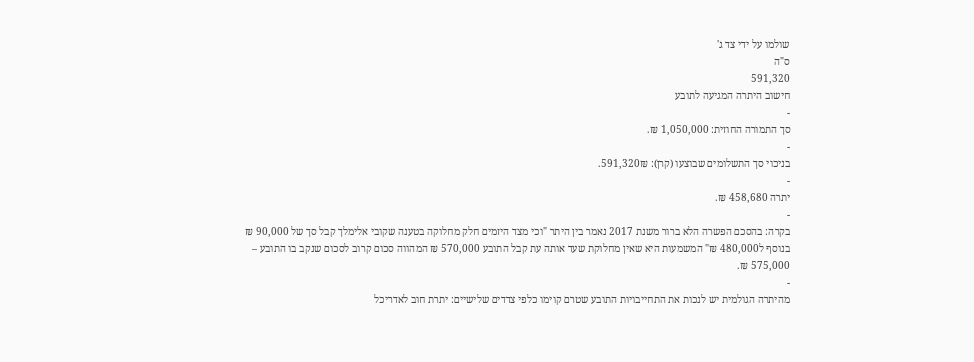שולמו על ידי צד ג'
ס"ה
591,320
חישוב היתרה המגיעה לתובע
-
סך התמורה החוזית: 1,050,000 ₪.
-
בניכוי סך התשלומים שבוצעו (קרן): 591,320₪.
-
יתרה 458,680 ₪.
-
בקרה: בהסכם הפשרה הלא ברור משנת 2017 נאמר בין היתר "וכי מצד היזמים חלק מחלוקה בטענה שקובי אלימלך קבל סך של 90,000 ₪ בנוסף ל480,000 ₪" המשמעות היא שאין מחלוקת שעד אותה עת קבל התובע 570,000 ₪ המהווה סכום קרוב לסכום שנקב בו התובע – 575,000 ₪.
-
מהיתרה הגולמית יש לנכות את התחייבויות התובע שטרם קוימו כלפי צדדים שלישיים: יתרת חוב לאדריכל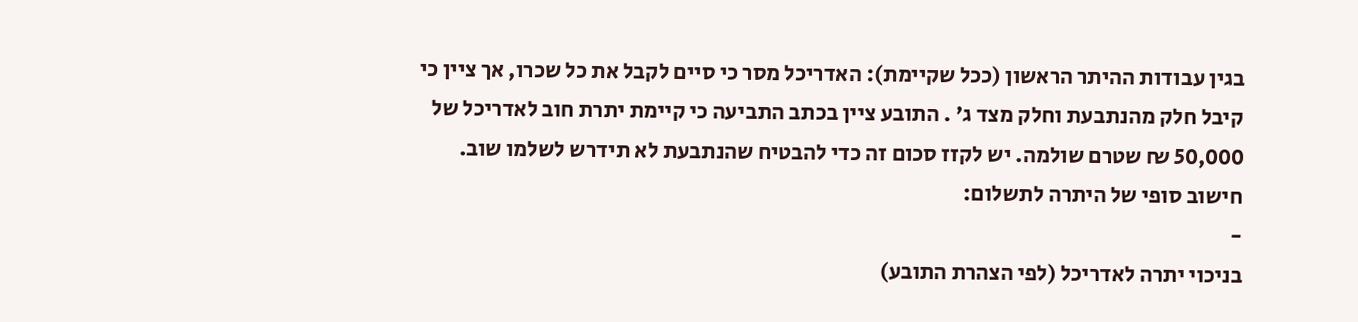בגין עבודות ההיתר הראשון (ככל שקיימת): האדריכל מסר כי סיים לקבל את כל שכרו, אך ציין כי קיבל חלק מהנתבעת וחלק מצד ג' . התובע ציין בכתב התביעה כי קיימת יתרת חוב לאדריכל של 50,000 ₪ שטרם שולמה. יש לקזז סכום זה כדי להבטיח שהנתבעת לא תידרש לשלמו שוב.
חישוב סופי של היתרה לתשלום:
-
בניכוי יתרה לאדריכל (לפי הצהרת התובע)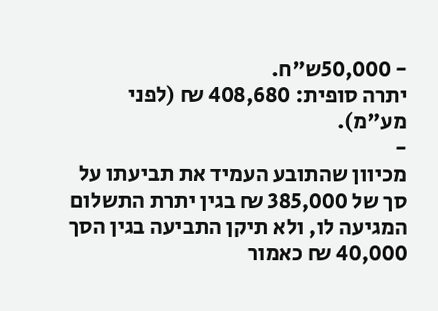- 50,000ש"ח.
יתרה סופית: 408,680 ₪ (לפני מע"מ).
-
מכיוון שהתובע העמיד את תביעתו על סך של 385,000 ₪ בגין יתרת התשלום המגיעה לו, ולא תיקן התביעה בגין הסך 40,000 ₪ כאמור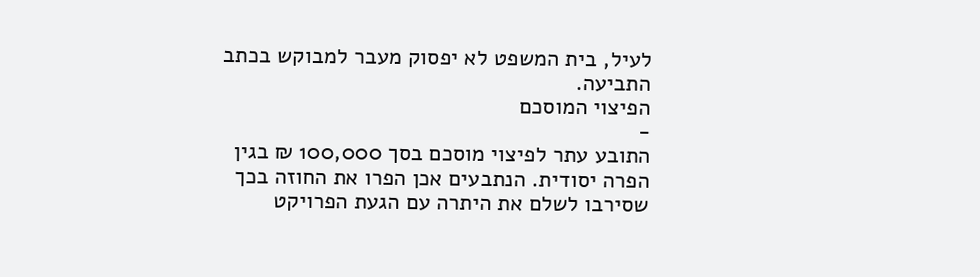לעיל, בית המשפט לא יפסוק מעבר למבוקש בכתב התביעה.
הפיצוי המוסכם
-
התובע עתר לפיצוי מוסכם בסך 100,000 ₪ בגין הפרה יסודית. הנתבעים אכן הפרו את החוזה בכך שסירבו לשלם את היתרה עם הגעת הפרויקט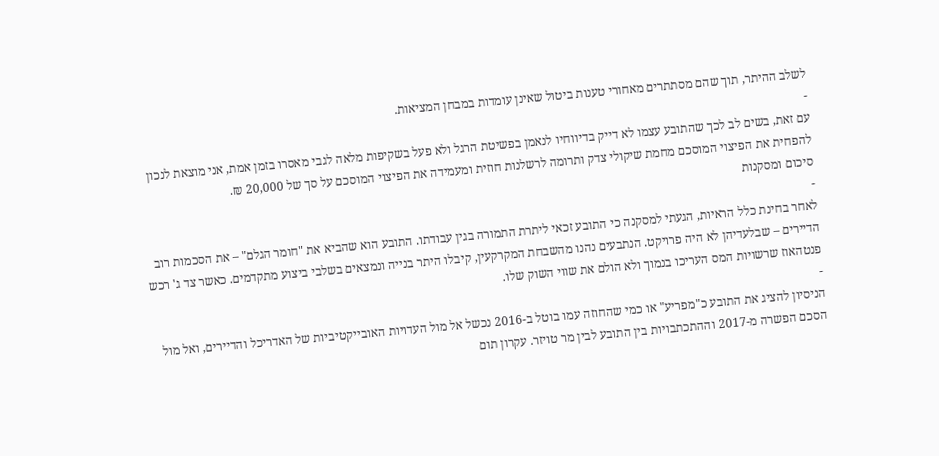לשלב ההיתר, תוך שהם מסתתרים מאחורי טענות ביטול שאינן עומדות במבחן המציאות.
-
עם זאת, בשים לב לכך שהתובע עצמו לא דייק בדיווחיו לנאמן בפשיטת הרגל ולא פעל בשקיפות מלאה לגבי מאסרו בזמן אמת, אני מוצאת לנכון להפחית את הפיצוי המוסכם מחמת שיקולי צדק ותרומה לרשלנות חוזית ומעמידה את הפיצוי המוסכם על סך של 20,000 ₪.
סיכום ומסקנות
-
לאחר בחינת כלל הראיות, הגעתי למסקנה כי התובע זכאי ליתרת התמורה בגין עבודתו. התובע הוא שהביא את "חומר הגלם" – את הסכמות רוב הדיירים – שבלעדיהן לא היה פרויקט. הנתבעים נהנו מהשבחת המקרקעין, קיבלו היתר בנייה ונמצאים בשלבי ביצוע מתקדמים. כאשר צד ג' רכש פנטהאוז שרשויות המס העריכו בנמוך ולא הולם את שווי השוק שלו.
-
הניסיון להציג את התובע כ"מפריע" או כמי שהחוזה עמו בוטל ב-2016 נכשל אל מול העדויות האובייקטיביות של האדריכל והדיירים, ואל מול הסכם הפשרה מ-2017 וההתכתבויות בין התובע לבין מר טויזר. עקרון תום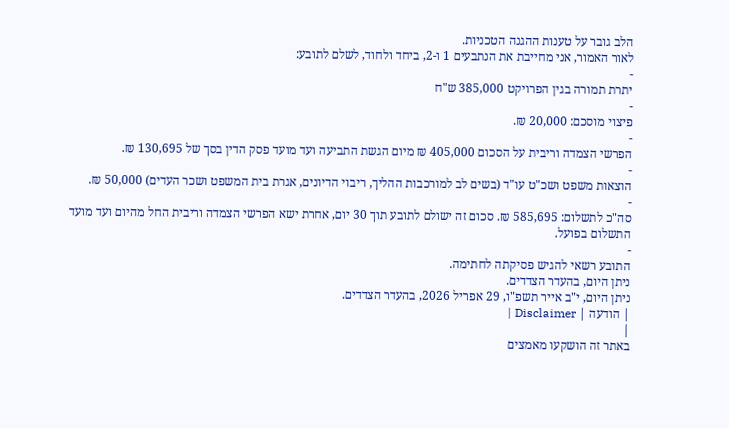הלב גובר על טענות ההגנה הטכניות.
לאור האמור, אני מחייבת את הנתבעים 1 ו-2, ביחד ולחוד, לשלם לתובע:
-
יתרת תמורה בגין הפרויקט 385,000 ש"ח
-
פיצוי מוסכם: 20,000 ₪.
-
הפרשי הצמדה וריבית על הסכום 405,000 ₪ מיום הגשת התביעה ועד מועד פסק הדין בסך של 130,695 ₪.
-
הוצאות משפט ושכ"ט עו"ד (בשים לב למורכבות ההליך, ריבוי הדיונים, אגרת בית המשפט ושכר העדים) 50,000 ₪.
-
סה"כ לתשלום: 585,695 ₪. סכום זה ישולם לתובע תוך 30 יום, אחרת ישא הפרשי הצמדה וריבית החל מהיום ועד מועד התשלום בפועל.
-
התובע רשאי להגיש פסיקתה לחתימה.
ניתן היום, בהעדר הצדדים.
ניתן היום, י"ב אייר תשפ"ו, 29 אפריל 2026, בהעדר הצדדים.
| הודעה | Disclaimer |
|
באתר זה הושקעו מאמצים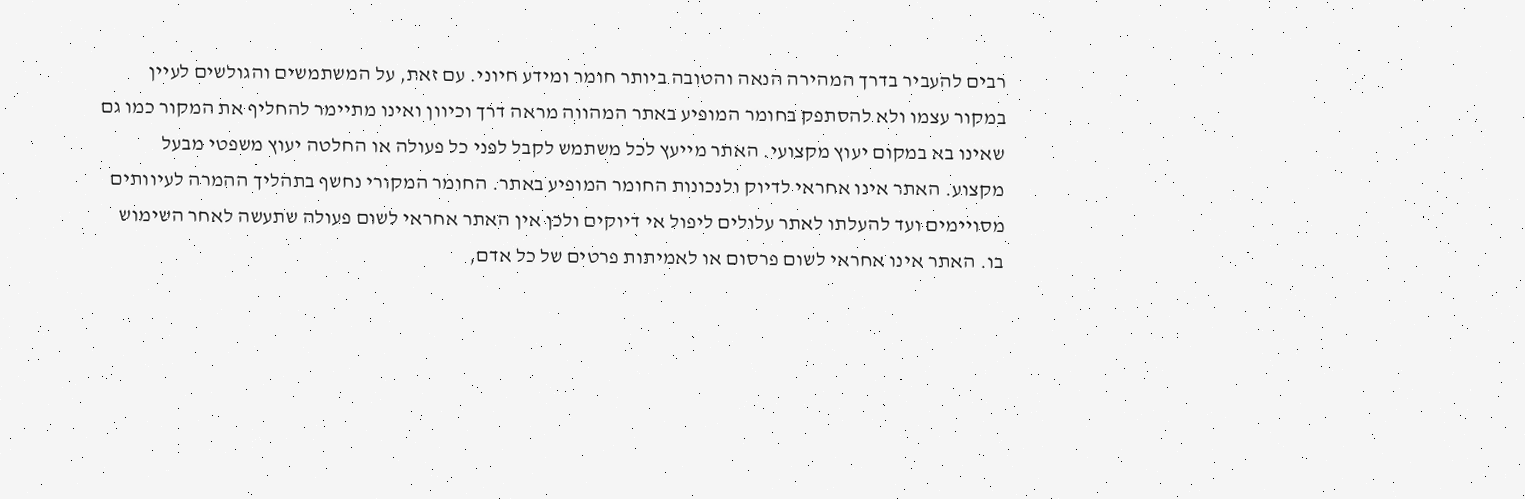רבים להעביר בדרך המהירה הנאה והטובה ביותר חומר ומידע חיוני. עם זאת, על המשתמשים והגולשים לעיין במקור עצמו ולא להסתפק בחומר המופיע באתר המהווה מראה דרך וכיוון ואינו מתיימר להחליף את המקור כמו גם שאינו בא במקום יעוץ מקצועי. האתר מייעץ לכל משתמש לקבל לפני כל פעולה או החלטה יעוץ משפטי מבעל מקצוע. האתר אינו אחראי לדיוק ולנכונות החומר המופיע באתר. החומר המקורי נחשף בתהליך ההמרה לעיוותים מסויימים ועד להעלתו לאתר עלולים ליפול אי דיוקים ולכן אין האתר אחראי לשום פעולה שתעשה לאחר השימוש בו. האתר אינו אחראי לשום פרסום או לאמיתות פרטים של כל אדם,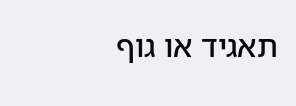תאגיד או גוף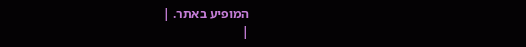המופיע באתר. |
|